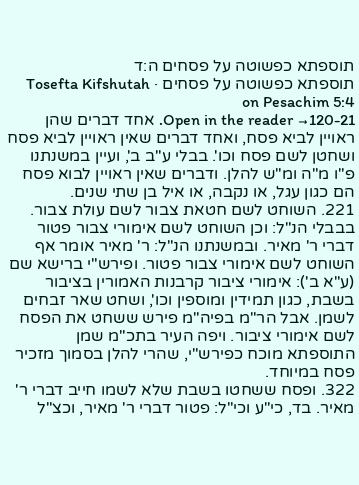תוספתא כפשוטה על פסחים ה:ד
תוספתא כפשוטה על פסחים · Tosefta Kifshutah on Pesachim 5:4
Open in the reader →120-21. אחד דברים שהן ראויין לביא פסח, ואחד דברים שאין ראויין לביא פסח ושחטן לשם פסח וכו'. בבלי ע"ב ב', ועיין במשנתנו פ"ו מ"ה ומ"ש להלן. ודברים שאין ראויין לבוא פסח הם כגון עגל, או נקבה, או איל בן שתי שנים.
221. השוחט לשם חטאת צבור לשם עולת צבור. בבבלי הנ"ל: וכן השוחט לשם אימורי צבור פטור דברי ר' מאיר. ובמשנתנו הנ"ל: ר' מאיר אומר אף השוחט לשם אימורי צבור פטור. ופירש"י ברישא שם (ע"א ב'): אימורי ציבור קרבנות האמורין בציבור בשבת, כגון תמידין ומוספין וכו', ושחט שאר זבחים לשמן. אבל הר"מ בפיה"מ פירש ששחט את הפסח לשם אימורי ציבור. ויפה העיר בתכ"מ שמן התוספתא מוכח כפירש"י, שהרי להלן בסמוך מזכיר פסח במיוחד.
322. ופסח ששחטו בשבת שלא לשמו חייב דברי ר' מאיר. בד, כי"ע וכי"ל: פטור דברי ר' מאיר, וכצ"ל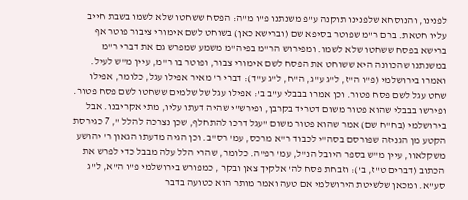לפנינו, והנוסחא שלפנינו תוקנה ע"פ משנתנו פ"ו מ"ה: הפסח ששחטו שלא לשמו בשבת חייב עליו חטאת. ברם ר"מ שפוטר בסיפא שם (וברישא כאן) בשוחט לשם אימורי ציבור פוטר אף ברישא בפסח ששחטו שלא לשמו. ומפירוש הר"מ בפיה"מ משמע שמפרש גם את דברי ר"מ במשנתנו שהכוונה היא ששוחט את הפסח לשם אימורי צבור, ופוטר בו ר"מ, עיין מ"ש לעיל. ואמרו בירושלמי (פ"ו ה"ז, ל"ג ע"ג, ה"ח, ל"ג ע"ד): דברי ר' מאיר אפילו עגל, כלומר, אפילו שחט עגל לשם פסח פטור. וכן אמרו בבבלי ע"ב ב': אפילו עגל של שלמים ששחטו לשם פסח פטור. ופירשו בבבלי שהוא פטור משום דטריד בקרבן, ופירש"י שהיה דעתו עליו, מתי אקריבנו. אבל בירושלמי (בח"ח שם) אמר שהוא פטור משום "עגל דרכו להתחלף, שכן נצרכה להלל ", 7 כגירסת הקטע מן הגניזה שפורסם בסה"י לכבוד ר"א מרכס, עמ' רס"ב. וכן הגיה מדעתו הגאון ר' יהושע משקלאוו, עיין מ"ש בספר היובל הנ"ל, עמ' רפ"ה. כלומר, שהרי הלל עלה מבבל כדי לפרש את הכתוב (דברים ט"ז, ב'): וזבחת פסח לה' אלקיך צאן ובקר , כמפורש בירושלמי פ"ו ה"א, ל"ג סע"א. ומכאן שלשיטת הירושלמי אם טעה ואמר מותר הוא כטועה בדבר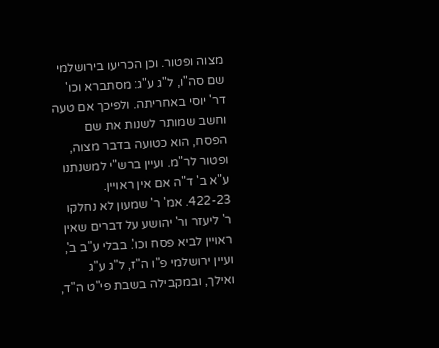מצוה ופטור. וכן הכריעו בירושלמי שם סה"ו, ל"ג ע"ג: מסתברא וכו' דר' יוסי באחריתה. ולפיכך אם טעה וחשב שמותר לשנות את שם הפסח, הוא כטועה בדבר מצוה, ופטור לר"מ. ועיין ברש"י למשנתנו ע"א ב' ד"ה אם אין ראויין.
422-23. אמ' ר' שמעון לא נחלקו ר' ליעזר ור' יהושע על דברים שאין ראויין לביא פסח וכו'. בבלי ע"ב ב', ועיין ירושלמי פ"ו ה"ז, ל"ג ע"ג ואילך, ובמקבילה בשבת פי"ט ה"ד,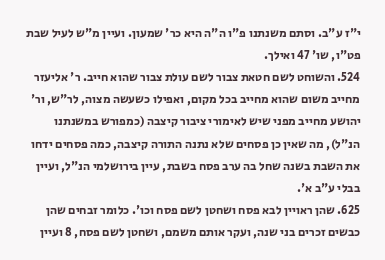י"ז ע"ב. וסתם משנתנו פ"ו ה"ה היא כר' שמעון. ועיין מ"ש לעיל שבת פט"ו, שו' 47 ואילך.
524. והשוחט לשם חטאת צבור לשם עולת צבור שהוא חייב. ר' אליעזר מחייב משום שהוא מחייב בכל מקום, ואפילו כשעשה מצוה, לר"ש, ור' יהושע מחייב מפני שיש לאימורי ציבור קיצבה (כמפורש במשנתנו הנ"ל), מה שאין כן פסחים שלא נתנה התורה קיצבה, כמה פסחים ידחו את השבת בשנה שחל בה ערב פסח בשבת, עיין בירושלמי הנ"ל, ועיין בבלי ע"ב א'.
625. שהן ראויין לבא פסח ושחטן לשם פסח וכו'. כלומר זבחים שהן כבשים זכרים בני שנה, ועקר אותם משמם, ושחטן לשם פסח, 8 ועיין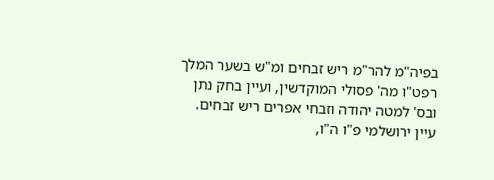בפיה"מ להר"מ ריש זבחים ומ"ש בשער המלך רפט"ו מה' פסולי המוקדשין, ועיין בחק נתן ובס' למטה יהודה וזבחי אפרים ריש זבחים. עיין ירושלמי פ"ו ה"ו,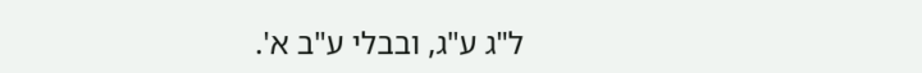ל"ג ע"ג, ובבלי ע"ב א'.